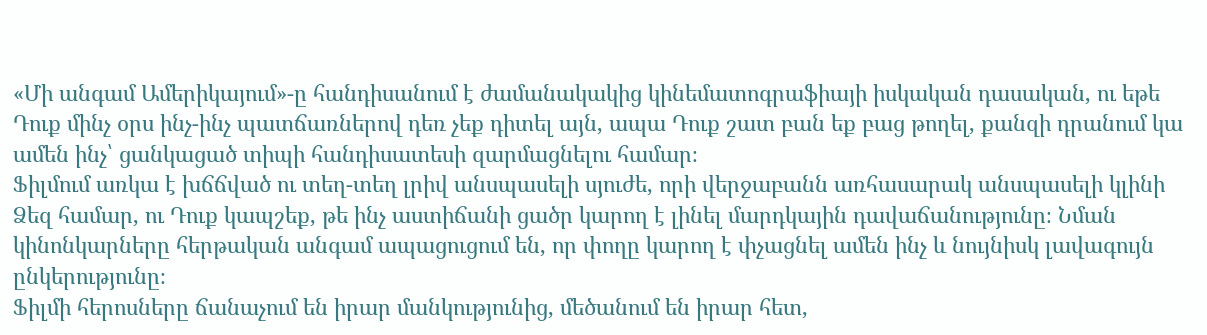«Մի անգամ Ամերիկայում»-ը հանդիսանում է ժամանակակից կինեմատոգրաֆիայի իսկական դասական, ու եթե Դուք մինչ օրս ինչ-ինչ պատճառներով դեռ չեք դիտել այն, ապա Դուք շատ բան եք բաց թողել, քանզի դրանում կա ամեն ինչ՝ ցանկացած տիպի հանդիսատեսի զարմացնելու համար։
Ֆիլմում առկա է խճճված ու տեղ-տեղ լրիվ անսպասելի սյուժե, որի վերջաբանն առհասարակ անսպասելի կլինի Ձեզ համար, ու Դուք կապշեք, թե ինչ աստիճանի ցածր կարող է լինել մարդկային դավաճանությունը։ Նման կինոնկարները հերթական անգամ ապացուցում են, որ փողը կարող է փչացնել ամեն ինչ և նույնիսկ լավագույն ընկերությունը։
Ֆիլմի հերոսները ճանաչում են իրար մանկությունից, մեծանում են իրար հետ,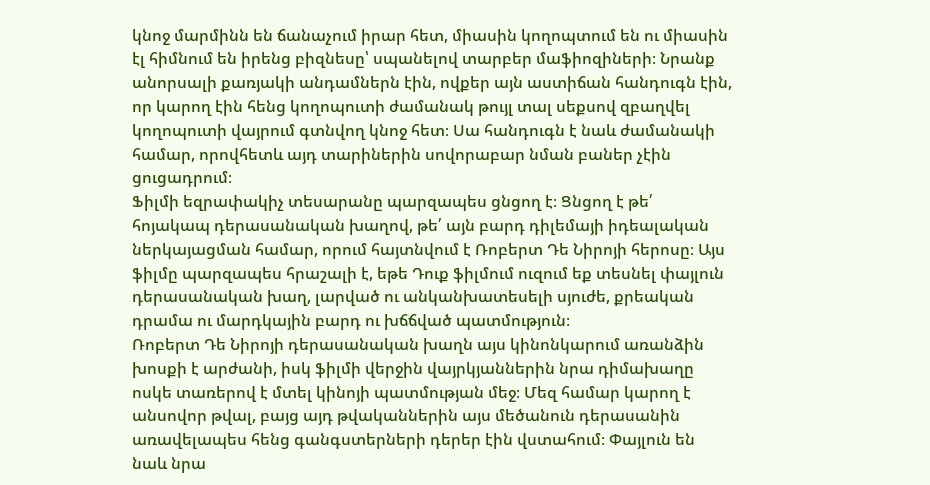կնոջ մարմինն են ճանաչում իրար հետ, միասին կողոպտում են ու միասին էլ հիմնում են իրենց բիզնեսը՝ սպանելով տարբեր մաֆիոզիների։ Նրանք անորսալի քառյակի անդամներն էին, ովքեր այն աստիճան հանդուգն էին, որ կարող էին հենց կողոպուտի ժամանակ թույլ տալ սեքսով զբաղվել կողոպուտի վայրում գտնվող կնոջ հետ։ Սա հանդուգն է նաև ժամանակի համար, որովհետև այդ տարիներին սովորաբար նման բաներ չէին ցուցադրում։
Ֆիլմի եզրափակիչ տեսարանը պարզապես ցնցող է։ Ցնցող է թե՛ հոյակապ դերասանական խաղով, թե՛ այն բարդ դիլեմայի իդեալական ներկայացման համար, որում հայտնվում է Ռոբերտ Դե Նիրոյի հերոսը։ Այս ֆիլմը պարզապես հրաշալի է, եթե Դուք ֆիլմում ուզում եք տեսնել փայլուն դերասանական խաղ, լարված ու անկանխատեսելի սյուժե, քրեական դրամա ու մարդկային բարդ ու խճճված պատմություն։
Ռոբերտ Դե Նիրոյի դերասանական խաղն այս կինոնկարում առանձին խոսքի է արժանի, իսկ ֆիլմի վերջին վայրկյաններին նրա դիմախաղը ոսկե տառերով է մտել կինոյի պատմության մեջ։ Մեզ համար կարող է անսովոր թվալ, բայց այդ թվականներին այս մեծանուն դերասանին առավելապես հենց գանգստերների դերեր էին վստահում։ Փայլուն են նաև նրա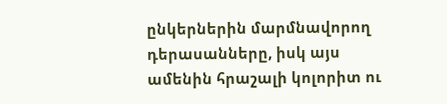ընկերներին մարմնավորող դերասանները, իսկ այս ամենին հրաշալի կոլորիտ ու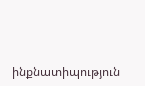ինքնատիպություն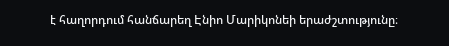է հաղորդում հանճարեղ Էնիո Մարիկոնեի երաժշտությունը։